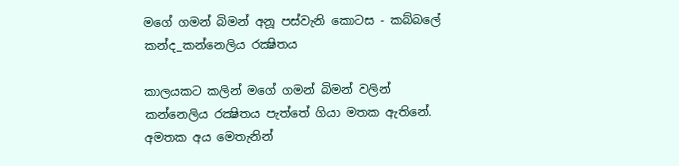මගේ ගමන් බිමන් අනූ පස්වැනි කොටස - කබ්බලේ කන්ද_කන්නෙලිය රක්‍ෂිතය

කාලයකට කලින් මගේ ගමන් බිමන් වලින් කන්නෙලිය රක්‍ෂිතය පැත්තේ ගියා මතක ඇතිනේ. අමතක අය මෙතැනින්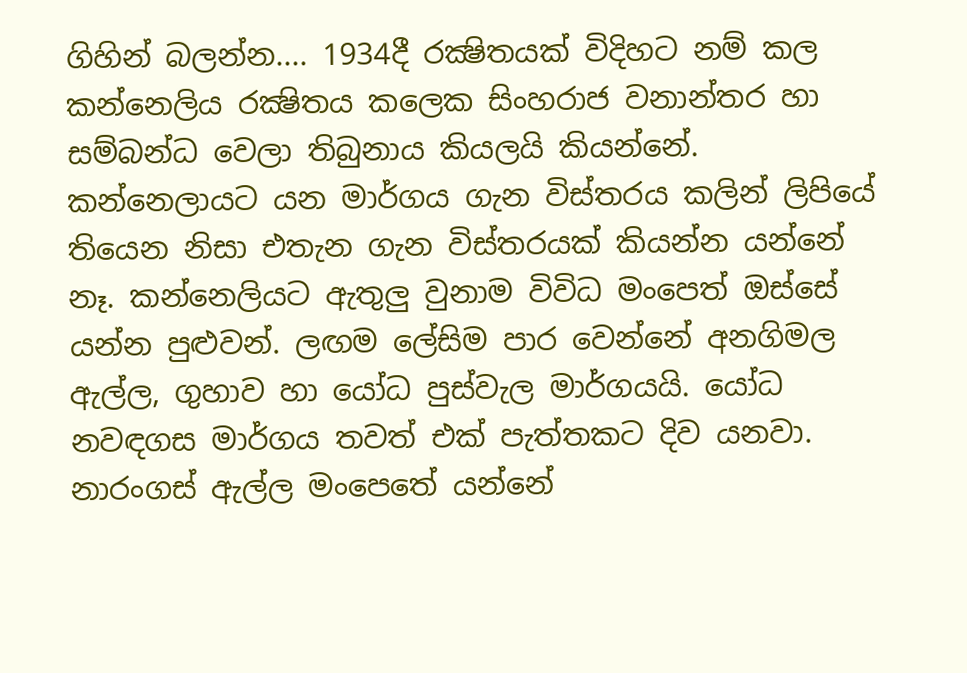ගිහින් බලන්න.... 1934දී රක්‍ෂිතයක් විදිහට නම් කල කන්නෙලිය රක්‍ෂිතය කලෙක සිංහරාජ වනාන්තර හා සම්බන්ධ වෙලා තිබුනාය කියලයි කියන්නේ. කන්නෙලායට යන මාර්ගය ගැන විස්තරය කලින් ලිපියේ තියෙන නිසා එතැන ගැන විස්තරයක් කියන්න යන්නේ නෑ. කන්නෙලියට ඇතුලු වුනාම විවිධ මංපෙත් ඔස්සේ යන්න පුළුවන්. ලඟම ලේසිම පාර වෙන්නේ අනගිමල ඇල්ල, ගුහාව හා යෝධ පුස්වැල මාර්ගයයි. යෝධ නවඳගස මාර්ගය තවත් එක් පැත්තකට දිව යනවා. නාරංගස් ඇල්ල මංපෙතේ යන්නේ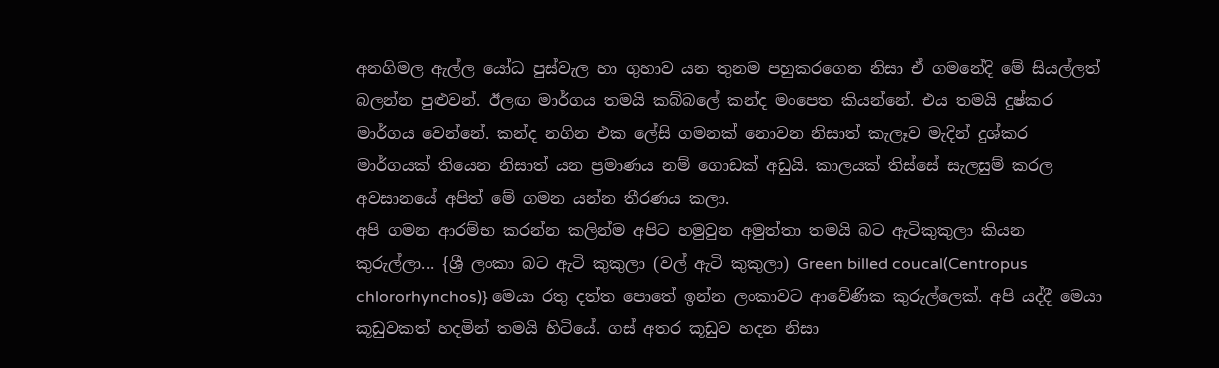අනගිමල ඇල්ල යෝධ පුස්වැල හා ගුහාව යන තුනම පහුකරගෙන නිසා ඒ ගමනේදි මේ සියල්ලත් බලන්න පුළුවන්. ඊලඟ මාර්ගය තමයි කබ්බලේ කන්ද මංපෙත කියන්නේ. එය තමයි දුෂ්කර මාර්ගය වෙන්නේ. කන්ද නගින එක ලේසි ගමනක් නොවන නිසාත් කැලෑව මැදින් දුශ්කර මාර්ගයක් තියෙන නිසාත් යන ප්‍රමාණය නම් ගොඩක් අඩුයි. කාලයක් ති‍ස්සේ සැලසුම් කරල අවසානයේ අපිත් මේ ගමන යන්න තීරණය කලා.
අපි ගමන ආරම්භ කරන්න කලින්ම අපිට හමුවුන අමුත්තා තමයි බට ඇටිකුකුලා කියන කුරුල්ලා... {ශ්‍රී ලංකා බට ඇටි කුකුලා (වල් ඇටි කුකුලා) Green billed coucal(Centropus chlororhynchos)} මෙයා රතු දත්ත පොතේ ඉන්න ලංකාවට ආවේණික කුරුල්ලෙක්. අපි යද්දී මෙයා කූඩුවකත් හදමින් තමයි හිටියේ. ගස් අතර කූඩුව හදන නිසා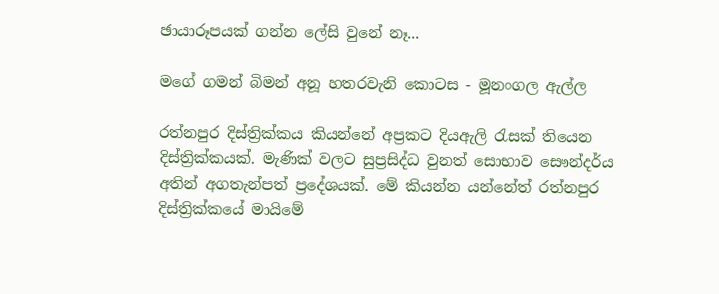ඡායාරූපයක් ගන්න ලේසි වුනේ නෑ...

මගේ ගමන් බිමන් අනූ හතරවැනි කොටස - මූනංගල ඇල්ල

රත්නපුර දිස්ත්‍රික්කය කියන්නේ අප්‍රකට දියඇලි රැසක් තියෙන දිස්ත්‍රික්කයක්. මැණික් වලට සුප්‍රසිද්ධ වුනත් සොභාව සෞන්දර්ය අතින් අගතැන්පත් ප්‍රදේශයක්. මේ කියන්න යන්නේත් රත්නපුර දිස්ත්‍රික්‍කයේ මායිමේ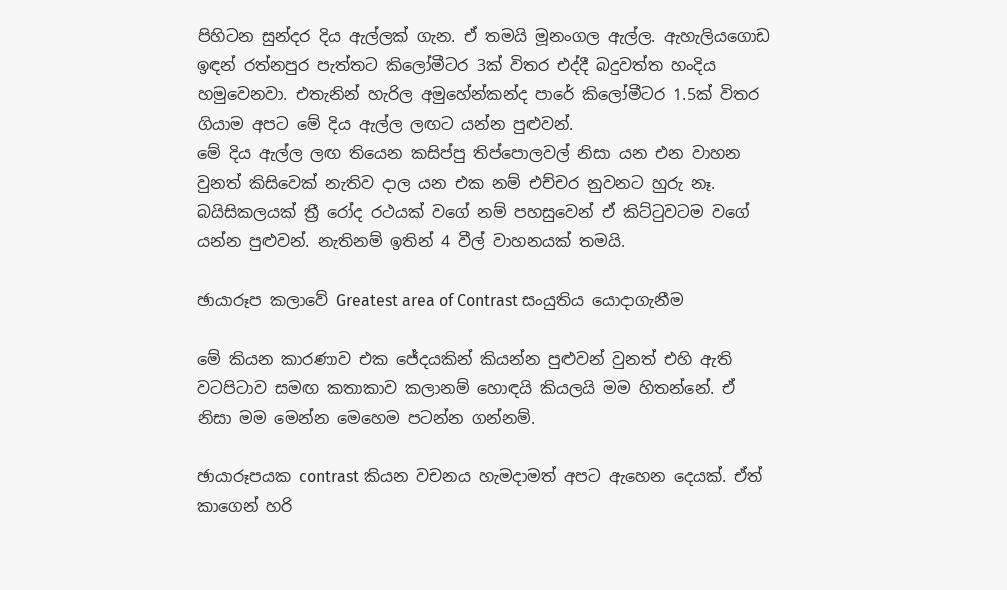පිහිටන සුන්දර දිය ඇල්ලක් ගැන. ඒ තමයි මූනංගල ඇල්ල. ඇහැලියගොඩ ඉඳන් රත්නපුර පැත්තට කිලෝමීටර 3ක් විතර එද්දී බදුවත්ත හංදිය හමුවෙනවා. එතැනින් හැරිල අමුහේන්කන්ද පාරේ කිලෝමීටර 1.5ක් විතර ගියාම අපට මේ දිය ඇල්ල ලඟට යන්න පුළුවන්.
මේ දිය ඇල්ල ලඟ තියෙන කසිප්පු තිප්පොලවල් නිසා යන එන වාහන වුනත් කිසිවෙක් නැතිව දාල යන එක නම් එච්චර නුවනට හුරු නෑ. බයිසිකලයක් ත්‍රී රෝද රථයක් වගේ නම් පහසුවෙන් ඒ කිට්ටුවටම වගේ යන්න පුළුවන්. නැතිනම් ඉතින් 4 වීල් වාහනයක් තමයි.

ඡායාරූප කලාවේ Greatest area of Contrast සංයුතිය යොදාගැනීම

මේ කියන කාරණාව එක ජේදයකින් කියන්න පුළුවන් වුනත් එහි ඇති වටපිටාව සමඟ කතාකාව කලානම් හොඳයි කියලයි මම හිතන්නේ. ඒ නිසා මම මෙන්න මෙහෙම පටන්න ගන්නම්.

ඡායාරූපයක contrast කියන වචනය හැමදාමත් අපට ඇහෙන දෙයක්. ඒත් කාගෙන් හරි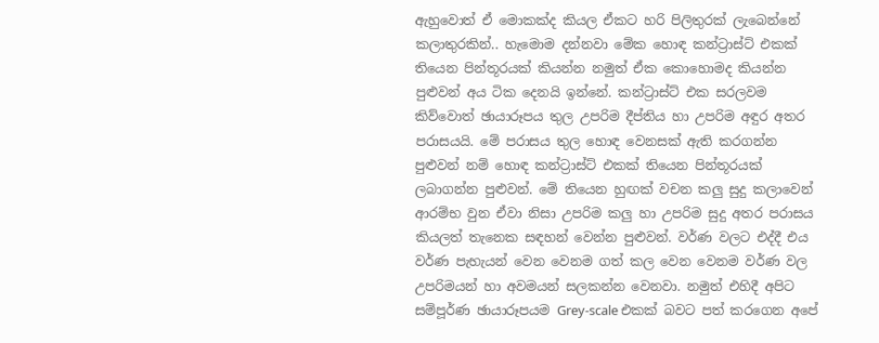ඇහුවොත් ඒ මොකක්ද කියල ඒකට හරි පිලිතුරක් ලැබෙන්නේ කලාතුරකින්.. හැමොම දන්නවා මේක හොඳ කන්ට්‍රාස්ට් එකක් තියෙන පින්තූරයක් කියන්න නමුත් ඒක කොහොමද කියන්න පුළුවන් අය ටික දෙනයි ඉන්නේ. කන්ට්‍රාස්ට් එක සරලවම කිව්වොත් ඡායාරූපය තුල උපරිම දීප්තිය හා උපරිම අඳුර අතර පරාසයයි. මේ පරාසය තුල හොඳ වෙනසක් ඇති කරගන්න පුළුවන් නම් හොඳ කන්ට්‍රාස්ට් එකක් තියෙන පින්තූරයක් ලබාගන්න පුළුවන්. මේ තියෙන හුඟක් වචන කලු සුදු කලාවෙන් ආරම්භ වුන ඒවා නිසා උපරිම කලු හා උපරිම සුදු අතර පරාසය කියලත් තැනෙක සඳහන් වෙන්න පුළුවන්. වර්ණ වලට එද්දී එය වර්ණ පැහැයන් වෙන වෙනම ගත් කල වෙන වෙනම වර්ණ වල උපරිමයන් හා අවමයන් සලකන්න වෙනවා. නමුත් එහිදී අපිට සම්පූර්ණ ඡායාරූපයම Grey-scale එකක් බවට පත් කරගෙන අපේ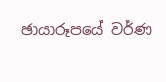ඡායාරූපයේ වර්ණ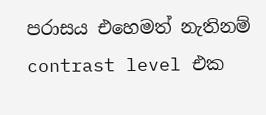පරාසය එහෙමත් නැතිනම් contrast level එක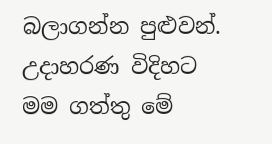බලාගන්න පුළුවන්. උදාහරණ විදිහට මම ගත්තු මේ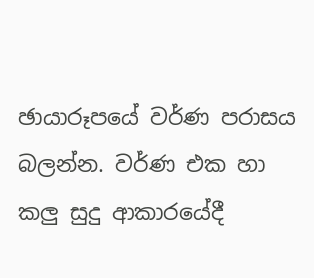ඡායාරූපයේ වර්ණ පරාසය බලන්න. වර්ණ එක හා කලු සුදු ආකාරයේදී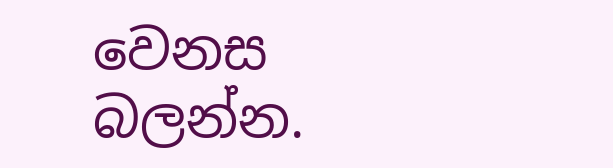වෙනස බලන්න.